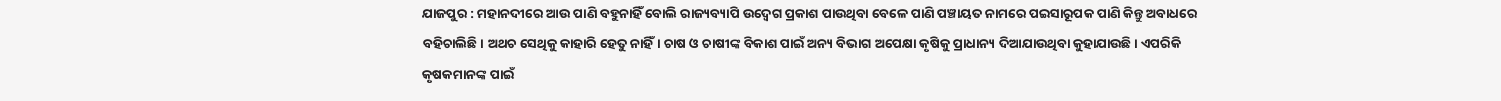ଯାଜପୁର : ମହାନଦୀରେ ଆଉ ପାଣି ବହୁନାହିଁ ବୋଲି ରାଜ୍ୟବ୍ୟାପି ଉଦ୍ବେଗ ପ୍ରକାଶ ପାଉଥିବା ବେଳେ ପାଣି ପଞ୍ଚାୟତ ନାମରେ ପଇସାରୂପକ ପାଣି କିନ୍ତୁ ଅବାଧରେ ବହିଚାଲିଛି। ଅଥଚ ସେଥିକୁ କାହାରି ହେତୁ ନାହିଁ। ଚାଷ ଓ ଚାଷୀଙ୍କ ବିକାଶ ପାଇଁ ଅନ୍ୟ ବିଭାଗ ଅପେକ୍ଷା କୃଷିକୁ ପ୍ରାଧାନ୍ୟ ଦିଆଯାଉଥିବା କୁହାଯାଉଛି। ଏପରିକି କୃଷକମାନଙ୍କ ପାଇଁ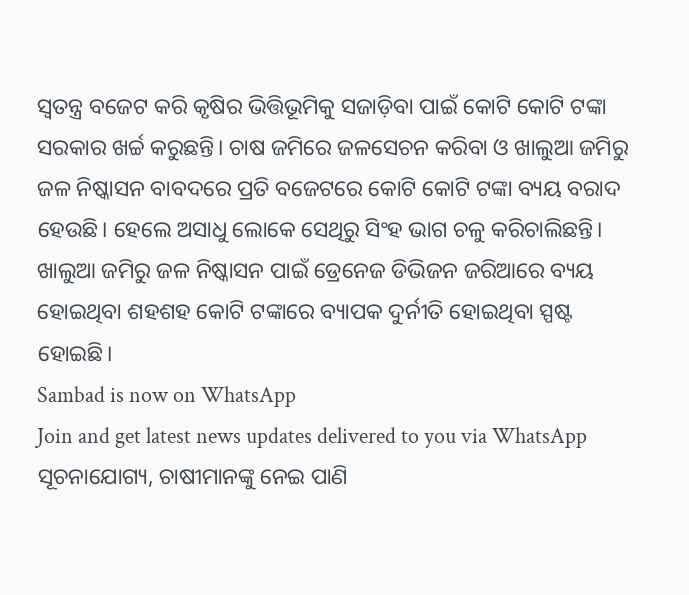ସ୍ୱତନ୍ତ୍ର ବଜେଟ କରି କୃଷିର ଭିତ୍ତିଭୂମିକୁ ସଜାଡ଼ିବା ପାଇଁ କୋଟି କୋଟି ଟଙ୍କା ସରକାର ଖର୍ଚ୍ଚ କରୁଛନ୍ତି। ଚାଷ ଜମିରେ ଜଳସେଚନ କରିବା ଓ ଖାଲୁଆ ଜମିରୁ ଜଳ ନିଷ୍କାସନ ବାବଦରେ ପ୍ରତି ବଜେଟରେ କୋଟି କୋଟି ଟଙ୍କା ବ୍ୟୟ ବରାଦ ହେଉଛି। ହେଲେ ଅସାଧୁ ଲୋକେ ସେଥିରୁ ସିଂହ ଭାଗ ଚଳୁ କରିଚାଲିଛନ୍ତି। ଖାଲୁଆ ଜମିରୁ ଜଳ ନିଷ୍କାସନ ପାଇଁ ଡ୍ରେନେଜ ଡିଭିଜନ ଜରିଆରେ ବ୍ୟୟ ହୋଇଥିବା ଶହଶହ କୋଟି ଟଙ୍କାରେ ବ୍ୟାପକ ଦୁର୍ନୀତି ହୋଇଥିବା ସ୍ପଷ୍ଟ ହୋଇଛି।
Sambad is now on WhatsApp
Join and get latest news updates delivered to you via WhatsApp
ସୂଚନାଯୋଗ୍ୟ, ଚାଷୀମାନଙ୍କୁ ନେଇ ପାଣି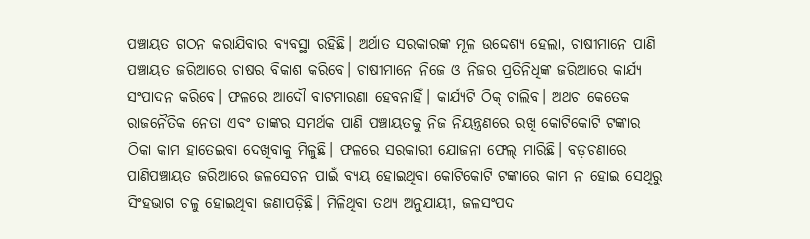ପଞ୍ଚାୟତ ଗଠନ କରାଯିବାର ବ୍ୟବସ୍ଥା ରହିଛି। ଅର୍ଥାତ ସରକାରଙ୍କ ମୂଳ ଉଦ୍ଦେଶ୍ୟ ହେଲା, ଚାଷୀମାନେ ପାଣି ପଞ୍ଚାୟତ ଜରିଆରେ ଚାଷର ବିକାଶ କରିବେ। ଚାଷୀମାନେ ନିଜେ ଓ ନିଜର ପ୍ରତିନିଧିଙ୍କ ଜରିଆରେ କାର୍ଯ୍ୟ ସଂପାଦନ କରିବେ। ଫଳରେ ଆଦୌ ବାଟମାରଣା ହେବନାହିଁ। କାର୍ଯ୍ୟଟି ଠିକ୍ ଚାଲିବ। ଅଥଚ କେତେକ ରାଜନୈତିକ ନେତା ଏବଂ ତାଙ୍କର ସମର୍ଥକ ପାଣି ପଞ୍ଚାୟତକୁ ନିଜ ନିୟନ୍ତ୍ରଣରେ ରଖି କୋଟିକୋଟି ଟଙ୍କାର ଠିକା କାମ ହାତେଇବା ଦେଖିବାକୁ ମିଳୁଛି। ଫଳରେ ସରକାରୀ ଯୋଜନା ଫେଲ୍ ମାରିଛି। ବଡ଼ଚଣାରେ ପାଣିପଞ୍ଚାୟତ ଜରିଆରେ ଜଳସେଚନ ପାଇଁ ବ୍ୟୟ ହୋଇଥିବା କୋଟିକୋଟି ଟଙ୍କାରେ କାମ ନ ହୋଇ ସେଥିରୁ ସିଂହଭାଗ ଚଳୁ ହୋଇଥିବା ଜଣାପଡ଼ିଛି। ମିଳିଥିବା ତଥ୍ୟ ଅନୁଯାୟୀ, ଜଳସଂପଦ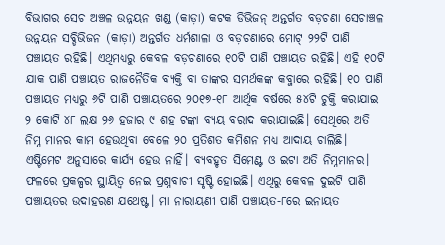ବିଭାଗର ସେଚ ଅଞ୍ଚଳ ଉନ୍ନୟନ ଖଣ୍ଡ (କାଡ଼ା) କଟକ ଡିଭିଜନ୍ ଅନ୍ତର୍ଗତ ବଡ଼ଚଣା ସେଚାଞ୍ଚଳ ଉନ୍ନୟନ ସବ୍ଡିଭିଜନ (କାଡ଼ା) ଅନ୍ତର୍ଗତ ଧର୍ମଶାଳା ଓ ବଡ଼ଚଣାରେ ମୋଟ୍ ୨୨ଟି ପାଣି ପଞ୍ଚାୟତ ରହିଛି। ଏଥିମଧ୍ୟରୁ କେବଳ ବଡ଼ଚଣାରେ ୧୦ଟି ପାଣି ପଞ୍ଚାୟତ ରହିଛି। ଏହି ୧୦ଟି ଯାକ ପାଣି ପଞ୍ଚାୟତ ରାଜନୈତିକ ବ୍ୟକ୍ତି ବା ତାଙ୍କର ସମର୍ଥକଙ୍କ କବ୍ଜାରେ ରହିଛି। ୧୦ ପାଣି ପଞ୍ଚାୟତ ମଧ୍ୟରୁ ୬ଟି ପାଣି ପଞ୍ଚାୟତରେ ୨୦୧୭-୧୮ ଆର୍ଥିକ ବର୍ଷରେ ୫୪ଟି ଚୁକ୍ତି କରାଯାଇ ୨ କୋଟି ୪୮ ଲକ୍ଷ ୨୬ ହଜାର ୯ ଶହ ଟଙ୍କା ବ୍ୟୟ ବରାଦ କରାଯାଇଛି। ସେଥିରେ ଅତି ନିମ୍ନ ମାନର କାମ ହେଉଥିବା ବେଳେ ୨୦ ପ୍ରତିଶତ କମିଶନ ମଧ୍ୟ ଆଦାୟ ଚାଲିଛି। ଏଷ୍ଟିମେଟ ଅନୁସାରେ କାର୍ଯ୍ୟ ହେଉ ନାହିଁ। ବ୍ୟବହୃତ ସିମେଣ୍ଟ ଓ ଇଟା ଅତି ନିମ୍ନମାନର। ଫଳରେ ପ୍ରକଳ୍ପର ସ୍ଥାୟିତ୍ୱ ନେଇ ପ୍ରଶ୍ନବାଚୀ ସୃଷ୍ଟି ହୋଇଛି। ଏଥିରୁ କେବଳ ଦୁଇଟି ପାଣି ପଞ୍ଚାୟତର ଉଦାହରଣ ଯଥେଷ୍ଟ। ମା ନାରାୟଣୀ ପାଣି ପଞ୍ଚାୟତ-୮ରେ ଇନାୟତ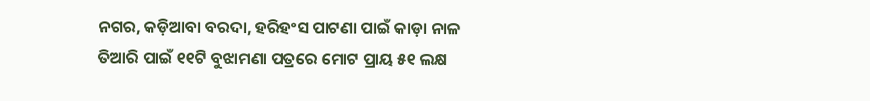ନଗର, କଡ଼ିଆବା ବରଦା, ହରିହଂସ ପାଟଣା ପାଇଁ କାଡ଼ା ନାଳ ତିଆରି ପାଇଁ ୧୧ଟି ବୁଝାମଣା ପତ୍ରରେ ମୋଟ ପ୍ରାୟ ୫୧ ଲକ୍ଷ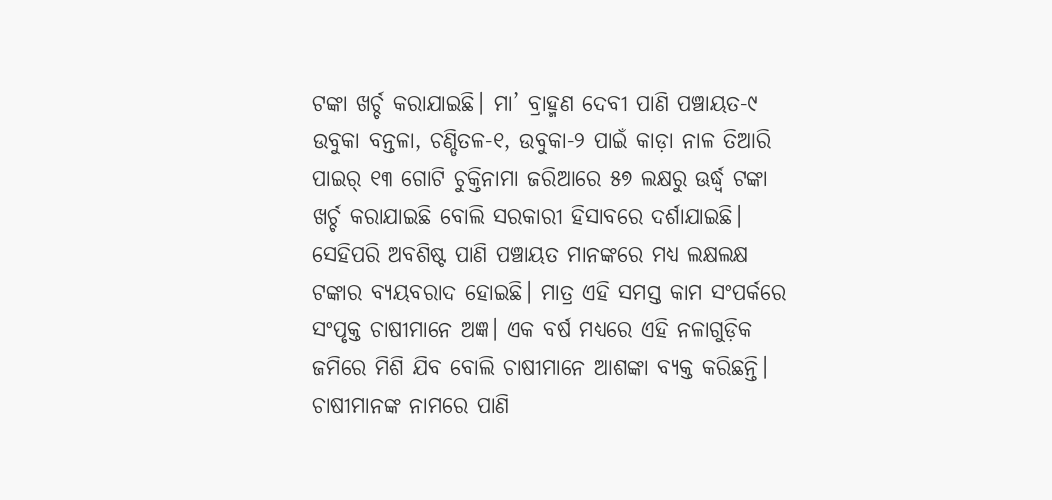ଟଙ୍କା ଖର୍ଚ୍ଚ କରାଯାଇଛି। ମା’ ବ୍ରାହ୍ମଣ ଦେବୀ ପାଣି ପଞ୍ଚାୟତ-୯ ଉବୁକା ବନ୍ତଳା, ଚଣ୍ଡିତଳ-୧, ଉବୁକା-୨ ପାଇଁ କାଡ଼ା ନାଳ ତିଆରି ପାଇର୍ ୧୩ ଗୋଟି ଚୁକ୍ତିନାମା ଜରିଆରେ ୫୭ ଲକ୍ଷରୁ ଊର୍ଦ୍ଧ୍ୱ ଟଙ୍କା ଖର୍ଚ୍ଚ କରାଯାଇଛି ବୋଲି ସରକାରୀ ହିସାବରେ ଦର୍ଶାଯାଇଛି। ସେହିପରି ଅବଶିଷ୍ଟ ପାଣି ପଞ୍ଚାୟତ ମାନଙ୍କରେ ମଧ୍ୟ ଲକ୍ଷଲକ୍ଷ ଟଙ୍କାର ବ୍ୟୟବରାଦ ହୋଇଛି। ମାତ୍ର ଏହି ସମସ୍ତ କାମ ସଂପର୍କରେ ସଂପୃକ୍ତ ଚାଷୀମାନେ ଅଜ୍ଞ। ଏକ ବର୍ଷ ମଧ୍ୟରେ ଏହି ନଳାଗୁଡ଼ିକ ଜମିରେ ମିଶି ଯିବ ବୋଲି ଚାଷୀମାନେ ଆଶଙ୍କା ବ୍ୟକ୍ତ କରିଛନ୍ତି। ଚାଷୀମାନଙ୍କ ନାମରେ ପାଣି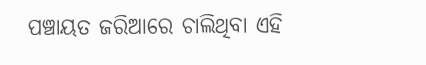ପଞ୍ଚାୟତ ଜରିଆରେ ଚାଲିଥିବା ଏହି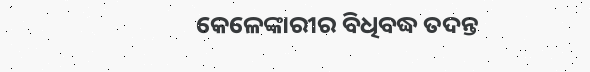କେଳେଙ୍କାରୀର ବିଧିବଦ୍ଧ ତଦନ୍ତ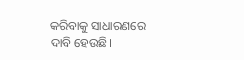କରିବାକୁ ସାଧାରଣରେ ଦାବି ହେଉଛି।